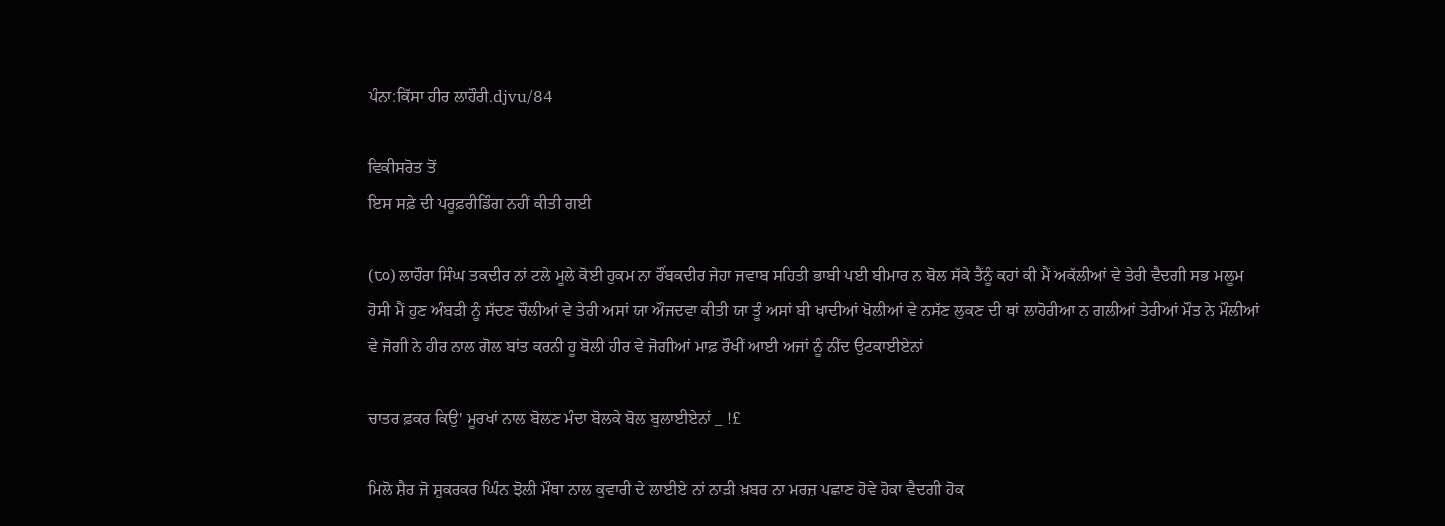ਪੰਨਾ:ਕਿੱਸਾ ਹੀਰ ਲਾਹੌਰੀ.djvu/84

ਵਿਕੀਸਰੋਤ ਤੋਂ
ਇਸ ਸਫ਼ੇ ਦੀ ਪਰੂਫ਼ਰੀਡਿੰਗ ਨਹੀਂ ਕੀਤੀ ਗਈ

(੮੦) ਲਾਹੌਰਾ ਸਿੰਘ ਤਕਦੀਰ ਨਾਂ ਟਲੇ ਮੂਲੇ ਕੋਈ ਹੁਕਮ ਨਾ ਰੌਂਬਕਦੀਰ ਜੇਹਾ ਜਵਾਬ ਸਹਿਤੀ ਭਾਬੀ ਪਈ ਬੀਮਾਰ ਨ ਬੋਲ ਸੱਕੇ ਤੈਂਨੂੰ ਕਹਾਂ ਕੀ ਮੈਂ ਅਕੱਲੀਆਂ ਵੇ ਤੇਰੀ ਵੈਦਗੀ ਸਭ ਮਲੂਮ ਹੋਸੀ ਮੈਂ ਹੁਣ ਅੰਬੜੀ ਨੂੰ ਸੱਦਣ ਚੌਲੀਆਂ ਵੇ ਤੇਰੀ ਅਸਾਂ ਯਾ ਔਜਦਵਾ ਕੀਤੀ ਯਾ ਤੂੰ ਅਸਾਂ ਬੀ ਖਾਦੀਆਂ ਖੋਲੀਆਂ ਵੇ ਨਸੱਣ ਲੁਕਣ ਦੀ ਥਾਂ ਲਾਹੋਰੀਆ ਨ ਗਲੀਆਂ ਤੇਰੀਆਂ ਮੌਤ ਨੇ ਮੌਲੀਆਂ ਵੇ ਜੋਗੀ ਨੇ ਹੀਰ ਨਾਲ ਗੋਲ ਬਾਂਤ ਕਰਨੀ ਹੂ ਬੋਲੀ ਹੀਰ ਵੇ ਜੋਗੀਆਂ ਮਾਫ਼ ਰੌਖੀਂ ਆਈ ਅਜਾਂ ਨੂੰ ਨੀਂਦ ਉਟਕਾਈਏਨਾਂ

ਚਾਤਰ ਫ਼ਕਰ ਕਿਉ' ਮੂਰਖਾਂ ਨਾਲ ਬੋਲਣ ਮੰਦਾ ਬੋਲਕੇ ਬੋਲ ਬੁਲਾਈਏਨਾਂ _ !£

ਮਿਲੋ ਸ਼ੈਰ ਜੋ ਸ਼ੁਕਰਕਰ ਘਿੰਨ ਝੋਲੀ ਮੌਥਾ ਨਾਲ ਕੁਵਾਰੀ ਦੇ ਲਾਈਏ ਨਾਂ ਨਾੜੀ ਖ਼ਬਰ ਨਾ ਮਰਜ਼ ਪਛਾਣ ਹੋਵੇ ਹੋਕਾ ਵੈਦਗੀ ਹੋਕ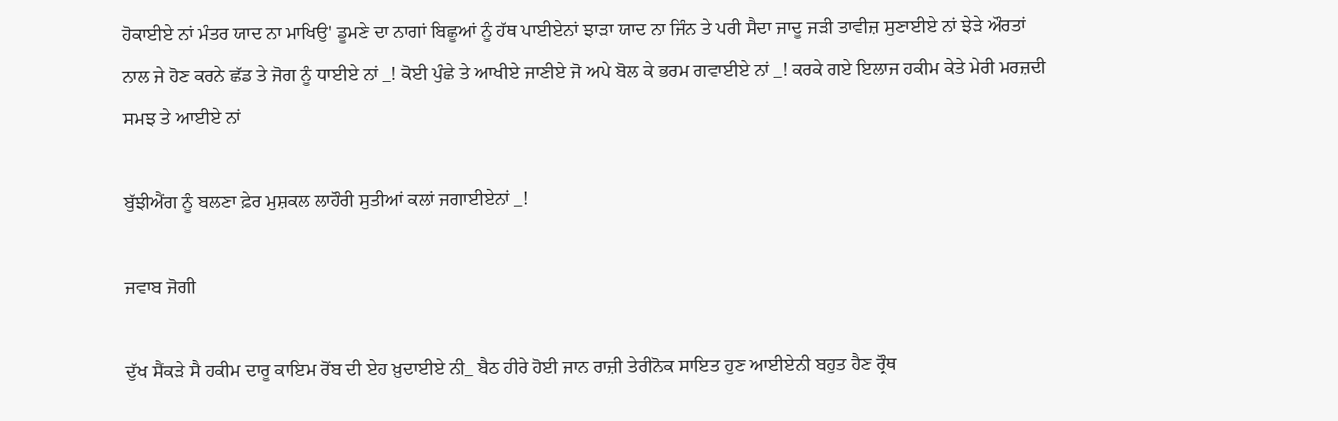ਹੋਕਾਈਏ ਨਾਂ ਮੰਤਰ ਯਾਦ ਨਾ ਮਾਖਿਉ' ਡੂਮਣੇ ਦਾ ਨਾਗਾਂ ਬਿਛੂਆਂ ਨੂੰ ਹੱਥ ਪਾਈਏਨਾਂ ਝਾੜਾ ਯਾਦ ਨਾ ਜਿੰਨ ਤੇ ਪਰੀ ਸੈਦਾ ਜਾਦੂ ਜੜੀ ਤਾਵੀਜ਼ ਸੁਣਾਈਏ ਨਾਂ ਝੇੜੇ ਔਰਤਾਂ ਨਾਲ ਜੇ ਹੋਣ ਕਰਨੇ ਛੱਡ ਤੇ ਜੋਗ ਨੂੰ ਧਾਈਏ ਨਾਂ _! ਕੋਈ ਪੁੰਛੇ ਤੇ ਆਖੀਏ ਜਾਣੀਏ ਜੋ ਅਪੇ ਬੋਲ ਕੇ ਭਰਮ ਗਵਾਈਏ ਨਾਂ _! ਕਰਕੇ ਗਏ ਇਲਾਜ ਹਕੀਮ ਕੇਤੇ ਮੇਰੀ ਮਰਜ਼ਦੀ ਸਮਝ ਤੇ ਆਈਏ ਨਾਂ

ਬੁੱਝੀਐਂਗ ਨੂੰ ਬਲਣਾ ਫ਼ੇਰ ਮੁਸ਼ਕਲ ਲਾਹੌਰੀ ਸੁਤੀਆਂ ਕਲਾਂ ਜਗਾਈਏਨਾਂ _!

ਜਵਾਬ ਜੋਗੀ

ਦੁੱਖ ਸੈਂਕੜੇ ਸੈ ਹਕੀਮ ਦਾਰੂ ਕਾਇਮ ਰੋਂਬ ਦੀ ਏਹ ਖ਼ੁਦਾਈਏ ਨੀ_ ਬੈਠ ਹੀਰੇ ਹੋਈ ਜਾਨ ਰਾਜ਼ੀ ਤੇਰੀਨੋਕ ਸਾਇਤ ਹੁਣ ਆਈਏਨੀ ਬਹੁਤ ਹੈਣ ਰ੍ਰੌਥ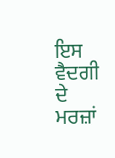ਇਸ ਵੈਦਗੀ ਦੇ ਮਰਜ਼ਾਂ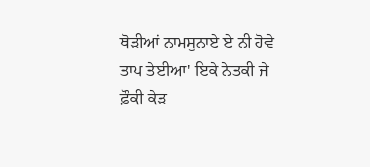ਥੋੜੀਆਂ ਨਾਮਸੁਨਾਏ ਏ ਨੀ ਹੋਵੇ ਤਾਪ ਤੇਈਆ' ਇਕੇ ਨੇਤਕੀ ਜੇ ਫ਼ੌਕੀ ਕੇੜ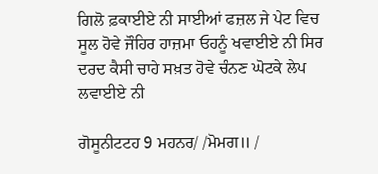ਗਿਲੋ ਫ਼ਕਾਈਏ ਨੀ ਸਾਈਆਂ ਫਜ਼ਲ ਜੇ ਪੇਟ ਵਿਚ ਸੂਲ ਹੋਵੇ ਜੌਹਿਰ ਹਾਜ਼ਮਾ ਓਹਨੂੰ ਖਵਾਈਏ ਨੀ ਸਿਰ ਦਰਦ ਕੈਸੀ ਚਾਹੇ ਸਖ਼ਤ ਹੋਵੇ ਚੰਨਣ ਘੋਟਕੇ ਲੇਪ ਲਵਾਈਏ ਨੀ

ਗੋਸੂਨੀਟਟਹ 9 ਮਹਨਰ/ /ਮੋਮਗ॥ /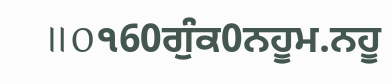॥0੧60ਗੁੰਕ0ਨਹੂਮ.ਨਹੂ